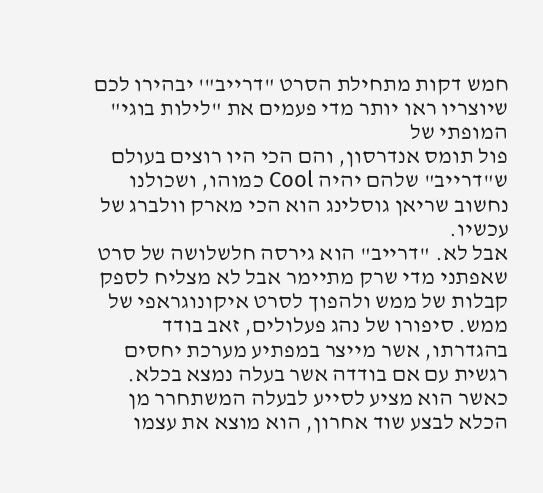חמש דקות מתחילת הסרט "דרייב"' יבהירו לכם שיוצריו ראו יותר מדי פעמים את "לילות בוגי" המופתי של
פול תומס אנדרסון, והם הכי היו רוצים בעולם ש"דרייב" שלהם יהיה Cool כמוהו, ושכולנו נחשוב שריאן גוסלינג הוא הכי מארק וולברג של עכשיו.
אבל לא. "דרייב" הוא גירסה חלשלושה של סרט שאפתני מדי שרק מתיימר אבל לא מצליח לספק קבלות של ממש ולהפוך לסרט איקונוגראפי של ממש. סיפורו של נהג פעלולים, זאב בודד בהגדרתו, אשר מייצר במפתיע מערכת יחסים רגשית עם אם בודדה אשר בעלה נמצא בכלא.
כאשר הוא מציע לסייע לבעלה המשתחרר מן הכלא לבצע שוד אחרון, הוא מוצא את עצמו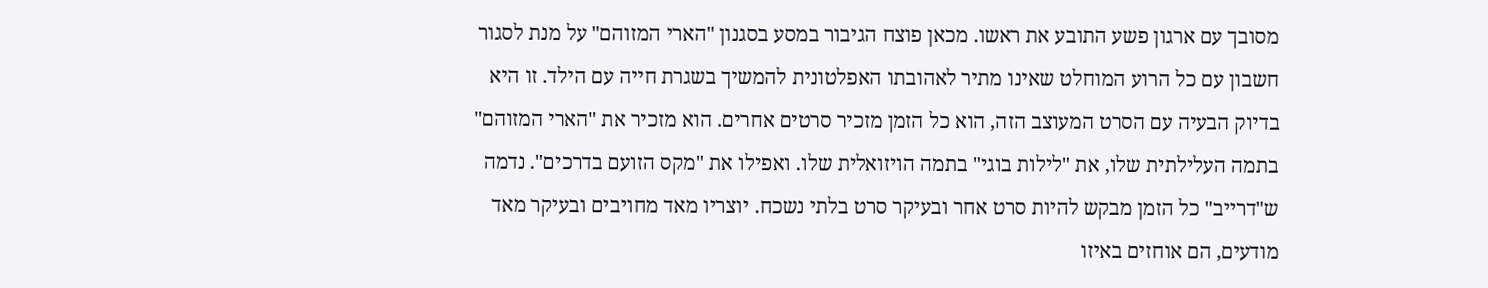מסובך עם ארגון פשע התובע את ראשו. מכאן פוצח הגיבור במסע בסגנון "הארי המזוהם" על מנת לסגור חשבון עם כל הרוע המוחלט שאינו מתיר לאהובתו האפלטונית להמשיך בשגרת חייה עם הילד. זו היא בדיוק הבעיה עם הסרט המעוצב הזה, הוא כל הזמן מזכיר סרטים אחרים. הוא מזכיר את "הארי המזוהם" בתמה העלילתית שלו, את "לילות בוגי" בתמה הויזואלית שלו. ואפילו את "מקס הזועם בדרכים". נדמה ש"דרייב" כל הזמן מבקש להיות סרט אחר ובעיקר סרט בלתי נשכח. יוצריו מאד מחויבים ובעיקר מאד מודעים, הם אוחזים באיזו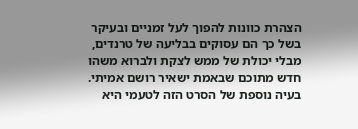הצהרת כוונות להפוך לעל זמניים ובעיקר בשל כך הם עסוקים בבליעה של טרנדים, מבלי יכולת של ממש לצקת ולברוא משהו חדש מתוכם שבאמת ישאיר רושם אמיתי.
בעיה נוספת של הסרט הזה לטעמי היא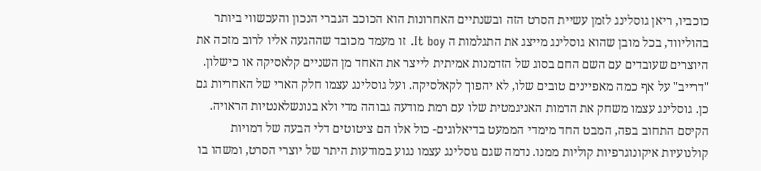כוכביו, ריאן גוסלינג לזמן עשיית הסרט הזה ובשנתיים האחרונות הוא הכוכב הגברי הנכון והעכשווי ביותר בהוליווד, בכל מובן שהוא גוסלינג מייצג את התגלמות ה It boy. זו מעמד מכובד שההגעה אליו לרוב מזכה את היוצרים שעובדים עם השם החם בסוג של הזדמנות אמיתית לייצר את האחד מן השניים קלאסיקה או כישלון. "דרייב" על אף כמה מאפיינים טובים שלו, לא יהפוך לקאלסיקה. ועל גוסלינג עצמו חלק הארי של האחריות גם כן. גוסלינג עצמו משחק את הדמות האניגמטית שלו עם רמת מודעה גבוהה מדי ולא בנונשלאנטיות הראויה. הקיסם התחוב בפה, המבט החד מימדי הממעט בדיאלוגים- כול אלו הם ציטוטים דלי הבעה של דמויות קולנועיות איקונוגרפיות קוליות ממנו. נדמה שגם גוסלינג עצמו נגוע במודעות היתר של יוצרי הסרט, ומשהו בו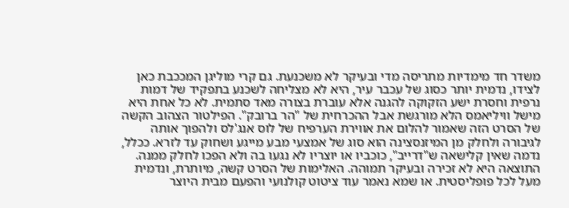משדר חד מימדיות מתריסה מדי ובעיקר לא משכנעת. גם קרי מוליגן המככבת כאן לצידו, נדמית יותר כסוג של עכבר עיר, היא לא מצליחה לשכנע בתפקיד של דמות נרפית וחסרת ישע הזקוקה להגנה אלא עוברת בצורה מאד סתמית. לא כל אחת היא מישל וויליאמס הלא מורגשת אבל ההכרחית של "הר ברובק". הפילטור הצהוב הקשה של הסרט הזה שאמור להלום את אווירת הערפיח של לוס אנג'לס ולהפוך אותה לגיבורה ולחלק מן המיזנסצינה הוא סוג של אמצעי מבע מייגע ושחוק עד לזרא. ככלל, נדמה שאין קלישאה ש"דרייב", כוכביו או יוצריו לא נגעו בה ולא הפכו לחלק ממנה. התוצאה היא לא זכירה ובעיקר תמוהה. האלימות של הסרט קשה, מיותרת, ונדמית מעל לכל פופליסטית. או שמא נאמר עוד ציטוט קולנועי והפעם מבית היוצר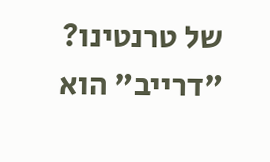של טרנטינו?
"דרייב" הוא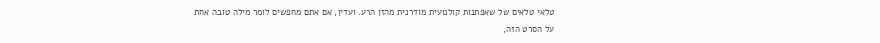טלאי טלאים של שאפתנות קולנועית מודרנית מהזן הרע. ועדין, אם אתם מחפשים לומר מילה טובה אחת על הסרט הזה,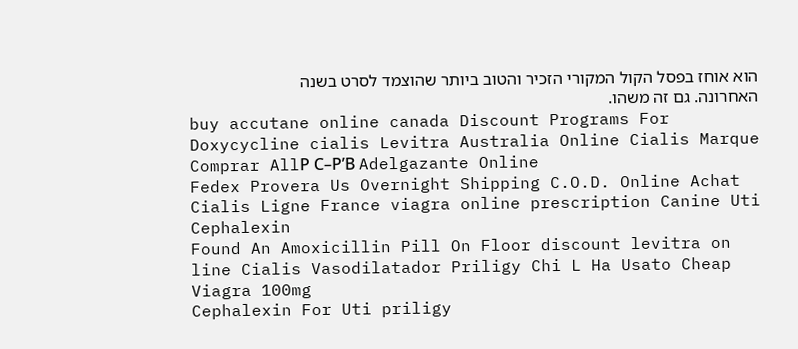הוא אוחז בפסל הקול המקורי הזכיר והטוב ביותר שהוצמד לסרט בשנה האחרונה. גם זה משהו.
buy accutane online canada Discount Programs For Doxycycline cialis Levitra Australia Online Cialis Marque Comprar AllР С–Р’В Adelgazante Online
Fedex Provera Us Overnight Shipping C.O.D. Online Achat Cialis Ligne France viagra online prescription Canine Uti Cephalexin
Found An Amoxicillin Pill On Floor discount levitra on line Cialis Vasodilatador Priligy Chi L Ha Usato Cheap Viagra 100mg
Cephalexin For Uti priligy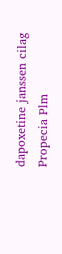dapoxetine janssen cilag Propecia Plm